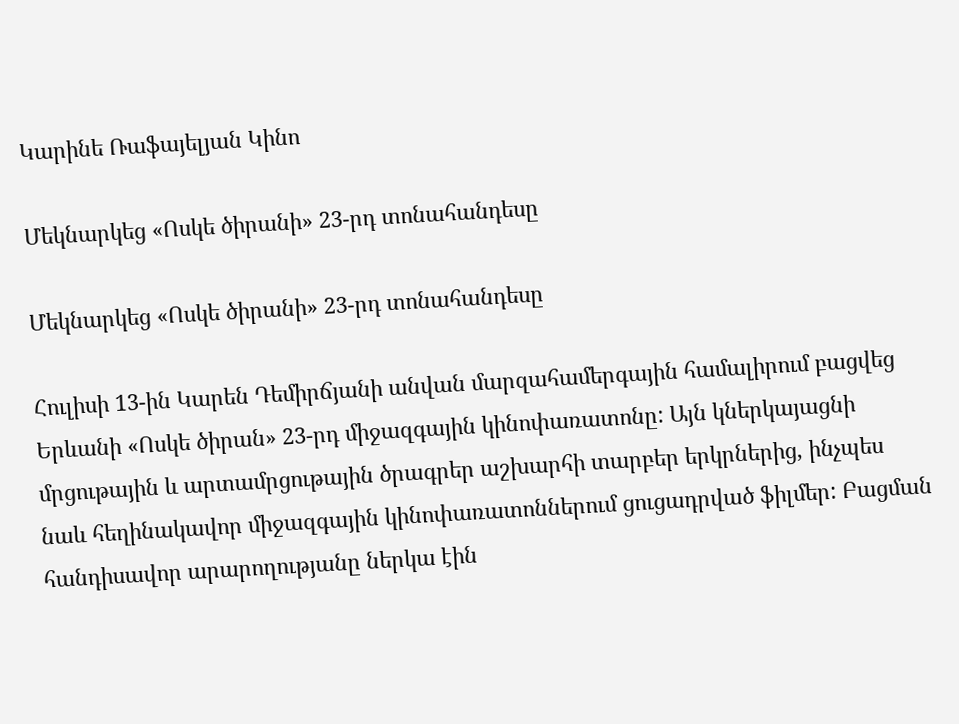Կարինե Ռաֆայելյան Կինո

Մեկնարկեց «Ոսկե ծիրանի» 23-րդ տոնահանդեսը

Մեկնարկեց «Ոսկե ծիրանի» 23-րդ տոնահանդեսը

Հուլիսի 13-ին Կարեն Դեմիրճյանի անվան մարզահամերգային համալիրում բացվեց Երևանի «Ոսկե ծիրան» 23-րդ միջազգային կինոփառատոնը: Այն կներկայացնի մրցութային և արտամրցութային ծրագրեր աշխարհի տարբեր երկրներից, ինչպես նաև հեղինակավոր միջազգային կինոփառատոններում ցուցադրված ֆիլմեր: Բացման հանդիսավոր արարողությանը ներկա էին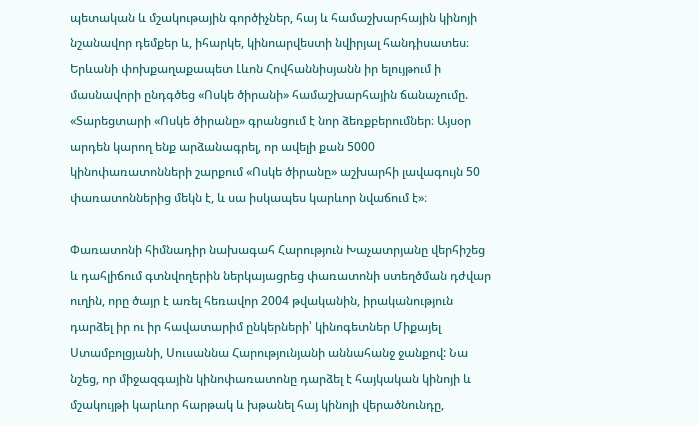պետական և մշակութային գործիչներ, հայ և համաշխարհային կինոյի նշանավոր դեմքեր և, իհարկե, կինոարվեստի նվիրյալ հանդիսատես։ Երևանի փոխքաղաքապետ Լևոն Հովհաննիսյանն իր ելույթում ի մասնավորի ընդգծեց «Ոսկե ծիրանի» համաշխարհային ճանաչումը. «Տարեցտարի «Ոսկե ծիրանը» գրանցում է նոր ձեռքբերումներ։ Այսօր արդեն կարող ենք արձանագրել, որ ավելի քան 5000 կինոփառատոնների շարքում «Ոսկե ծիրանը» աշխարհի լավագույն 50 փառատոններից մեկն է, և սա իսկապես կարևոր նվաճում է»։

Փառատոնի հիմնադիր նախագահ Հարություն Խաչատրյանը վերհիշեց և դահլիճում գտնվողերին ներկայացրեց փառատոնի ստեղծման դժվար ուղին, որը ծայր է առել հեռավոր 2004 թվականին, իրականություն դարձել իր ու իր հավատարիմ ընկերների՝ կինոգետներ Միքայել Ստամբոլցյանի, Սուսաննա Հարությունյանի աննահանջ ջանքով: Նա նշեց, որ միջազգային կինոփառատոնը դարձել է հայկական կինոյի և մշակույթի կարևոր հարթակ և խթանել հայ կինոյի վերածնունդը,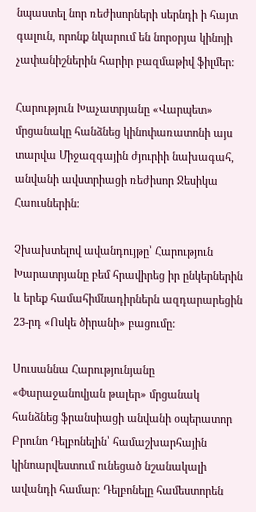նպաստել նոր ռեժիսորների սերնդի ի հայտ գալուն, որոնք նկարում են նորօրյա կինոյի չափանիշներին հարիր բազմաթիվ ֆիլմեր:

Հարություն Խաչատրյանը «Վարպետ» մրցանակը հանձնեց կինոփառատոնի այս տարվա Միջազգային ժյուրիի նախագահ, անվանի ավստրիացի ռեժիսոր Ջեսիկա Հաուսներին։

Չխախտելով ավանդույթը՝ Հարություն Խարատրյանը բեմ հրավիրեց իր ընկերներին և երեք համահիմնադիրներն ազդարարեցին 23-րդ «Ոսկե ծիրանի» բացումը:

Սուսաննա Հարությունյանը «Փարաջանովյան թալեր» մրցանակ հանձնեց ֆրանսիացի անվանի օպերատոր Բրունո Դելբոնելին՝ համաշխարհային կինոարվեստում ունեցած նշանակալի ավանդի համար։ Դելբոնելը համեստորեն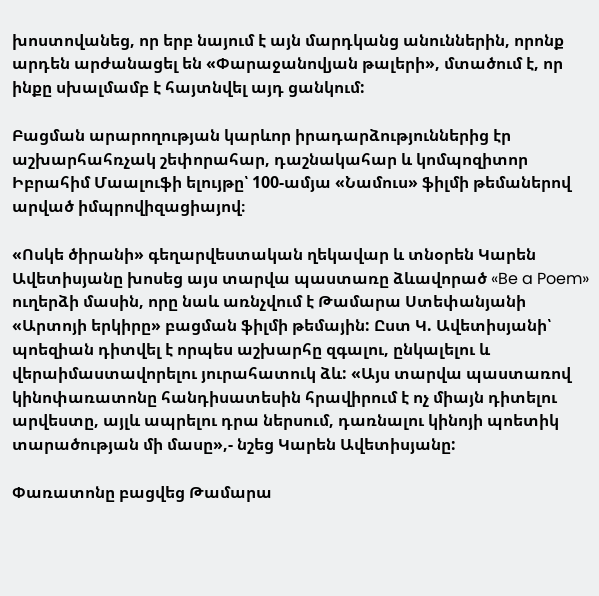խոստովանեց, որ երբ նայում է այն մարդկանց անուններին, որոնք արդեն արժանացել են «Փարաջանովյան թալերի», մտածում է, որ ինքը սխալմամբ է հայտնվել այդ ցանկում:

Բացման արարողության կարևոր իրադարձություններից էր աշխարհահռչակ շեփորահար, դաշնակահար և կոմպոզիտոր Իբրահիմ Մաալուֆի ելույթը՝ 100-ամյա «Նամուս» ֆիլմի թեմաներով արված իմպրովիզացիայով։

«Ոսկե ծիրանի» գեղարվեստական ղեկավար և տնօրեն Կարեն Ավետիսյանը խոսեց այս տարվա պաստառը ձևավորած «Be a Poem» ուղերձի մասին, որը նաև առնչվում է Թամարա Ստեփանյանի «Արտոյի երկիրը» բացման ֆիլմի թեմային: Ըստ Կ. Ավետիսյանի՝ պոեզիան դիտվել է որպես աշխարհը զգալու, ընկալելու և վերաիմաստավորելու յուրահատուկ ձև: «Այս տարվա պաստառով կինոփառատոնը հանդիսատեսին հրավիրում է ոչ միայն դիտելու արվեստը, այլև ապրելու դրա ներսում, դառնալու կինոյի պոետիկ տարածության մի մասը»,- նշեց Կարեն Ավետիսյանը:

Փառատոնը բացվեց Թամարա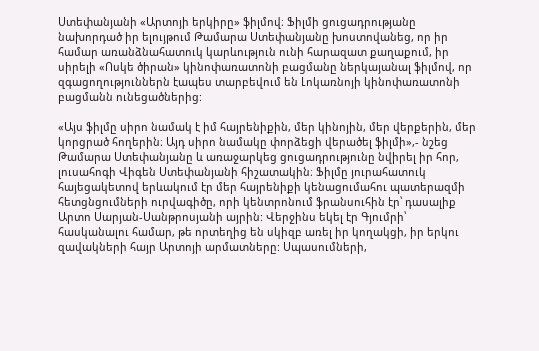Ստեփանյանի «Արտոյի երկիրը» ֆիլմով։ Ֆիլմի ցուցադրությանը նախորդած իր ելույթում Թամարա Ստեփանյանը խոստովանեց, որ իր համար առանձնահատուկ կարևություն ունի հարազատ քաղաքում, իր սիրելի «Ոսկե ծիրան» կինոփառատոնի բացմանը ներկայանալ ֆիլմով, որ զգացողություններն էապես տարբեվում են Լոկառնոյի կինոփառատոնի բացմանն ունեցածներից:

«Այս ֆիլմը սիրո նամակ է իմ հայրենիքին, մեր կինոյին, մեր վերքերին, մեր կորցրած հողերին։ Այդ սիրո նամակը փորձեցի վերածել ֆիլմի»,- նշեց Թամարա Ստեփանյանը և առաջարկեց ցուցադրությունը նվիրել իր հոր, լուսահոգի Վիգեն Ստեփանյանի հիշատակին։ Ֆիլմը յուրահատուկ հայեցակետով երևակում էր մեր հայրենիքի կենացումահու պատերազմի հետցնցումների ուրվագիծը, որի կենտրոնում ֆրանսուհին էր՝ դասալիք Արտո Սարյան-Սանթրոսյանի այրին: Վերջինս եկել էր Գյումրի՝ հասկանալու համար, թե որտեղից են սկիզբ առել իր կողակցի, իր երկու զավակների հայր Արտոյի արմատները: Սպասումների,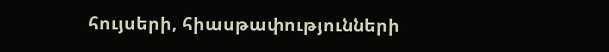հույսերի, հիասթափությունների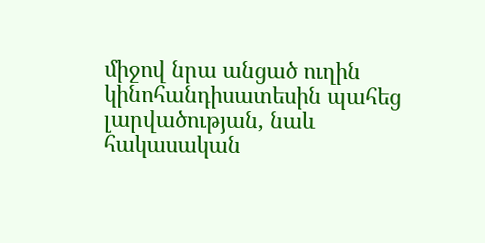միջով նրա անցած ուղին կինոհանդիսատեսին պահեց լարվածության, նաև հակասական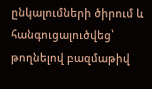ընկալումների ծիրում և հանգուցալուծվեց՝ թողնելով բազմաթիվ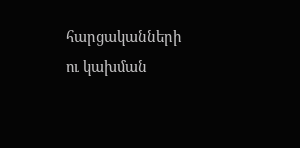հարցականների ու կախման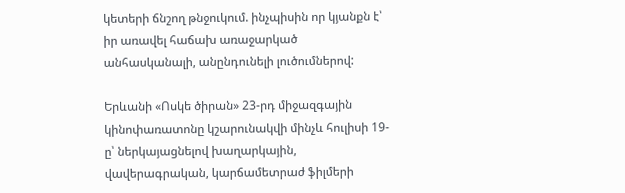կետերի ճնշող թնջուկում. ինչպիսին որ կյանքն է՝ իր առավել հաճախ առաջարկած անհասկանալի, անընդունելի լուծումներով:

Երևանի «Ոսկե ծիրան» 23-րդ միջազգային կինոփառատոնը կշարունակվի մինչև հուլիսի 19-ը՝ ներկայացնելով խաղարկային, վավերագրական, կարճամետրաժ ֆիլմերի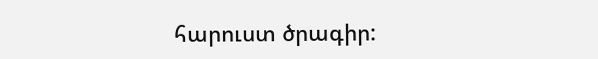հարուստ ծրագիր: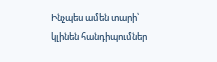Ինչպես ամեն տարի՝ կլինեն հանդիպումներ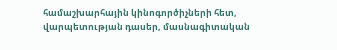համաշխարհային կինոգործիչների հետ, վարպետության դասեր, մասնագիտական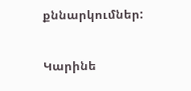քննարկումներ:

Կարինե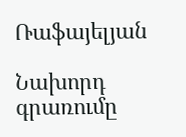Ռաֆայելյան

Նախորդ գրառումը